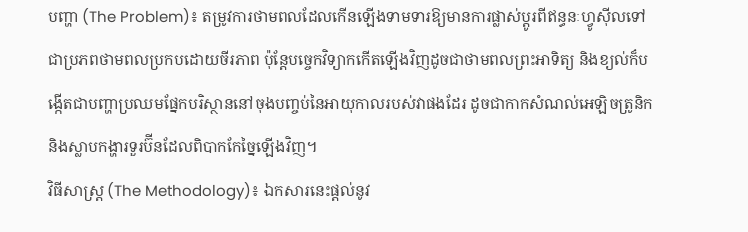បញ្ហា (The Problem)៖ តម្រូវការថាមពលដែលកើនឡើងទាមទារឱ្យមានការផ្លាស់ប្តូរពីឥន្ធនៈហ្វូស៊ីលទៅជាប្រភពថាមពលប្រកបដោយចីរភាព ប៉ុន្តែបច្ចេកវិទ្យាកកើតឡើងវិញដូចជាថាមពលព្រះអាទិត្យ និងខ្យល់ក៏បង្កើតជាបញ្ហាប្រឈមផ្នែកបរិស្ថាននៅចុងបញ្ចប់នៃអាយុកាលរបស់វាផងដែរ ដូចជាកាកសំណល់អេឡិចត្រូនិក និងស្លាបកង្ហារទួរប៊ីនដែលពិបាកកែច្នៃឡើងវិញ។
វិធីសាស្ត្រ (The Methodology)៖ ឯកសារនេះផ្តល់នូវ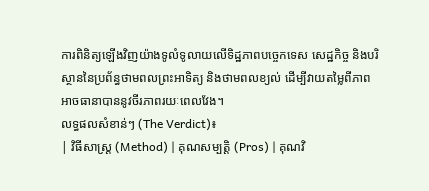ការពិនិត្យឡើងវិញយ៉ាងទូលំទូលាយលើទិដ្ឋភាពបច្ចេកទេស សេដ្ឋកិច្ច និងបរិស្ថាននៃប្រព័ន្ធថាមពលព្រះអាទិត្យ និងថាមពលខ្យល់ ដើម្បីវាយតម្លៃពីភាពអាចធានាបាននូវចីរភាពរយៈពេលវែង។
លទ្ធផលសំខាន់ៗ (The Verdict)៖
| វិធីសាស្ត្រ (Method) | គុណសម្បត្តិ (Pros) | គុណវិ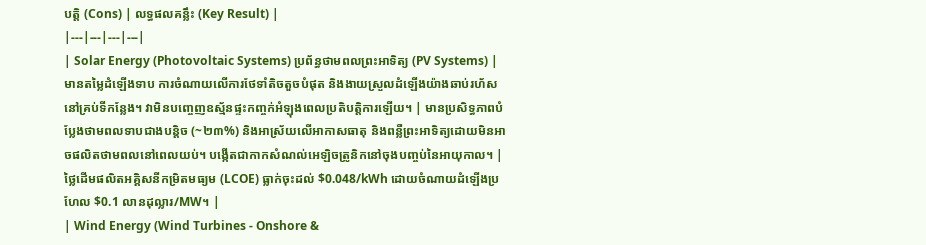បត្តិ (Cons) | លទ្ធផលគន្លឹះ (Key Result) |
|---|---|---|---|
| Solar Energy (Photovoltaic Systems) ប្រព័ន្ធថាមពលព្រះអាទិត្យ (PV Systems) |
មានតម្លៃដំឡើងទាប ការចំណាយលើការថែទាំតិចតួចបំផុត និងងាយស្រួលដំឡើងយ៉ាងឆាប់រហ័សនៅគ្រប់ទីកន្លែង។ វាមិនបញ្ចេញឧស្ម័នផ្ទះកញ្ចក់អំឡុងពេលប្រតិបត្តិការឡើយ។ | មានប្រសិទ្ធភាពបំប្លែងថាមពលទាបជាងបន្តិច (~២៣%) និងអាស្រ័យលើអាកាសធាតុ និងពន្លឺព្រះអាទិត្យដោយមិនអាចផលិតថាមពលនៅពេលយប់។ បង្កើតជាកាកសំណល់អេឡិចត្រូនិកនៅចុងបញ្ចប់នៃអាយុកាល។ | ថ្លៃដើមផលិតអគ្គិសនីកម្រិតមធ្យម (LCOE) ធ្លាក់ចុះដល់ $0.048/kWh ដោយចំណាយដំឡើងប្រហែល $0.1 លានដុល្លារ/MW។ |
| Wind Energy (Wind Turbines - Onshore &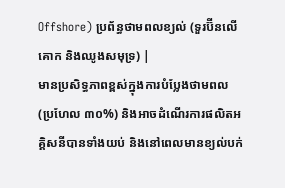Offshore) ប្រព័ន្ធថាមពលខ្យល់ (ទួរប៊ីនលើគោក និងឈូងសមុទ្រ) |
មានប្រសិទ្ធភាពខ្ពស់ក្នុងការបំប្លែងថាមពល (ប្រហែល ៣០%) និងអាចដំណើរការផលិតអគ្គិសនីបានទាំងយប់ និងនៅពេលមានខ្យល់បក់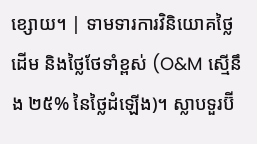ខ្សោយ។ | ទាមទារការវិនិយោគថ្លៃដើម និងថ្លៃថែទាំខ្ពស់ (O&M ស្មើនឹង ២៥% នៃថ្លៃដំឡើង)។ ស្លាបទួរប៊ី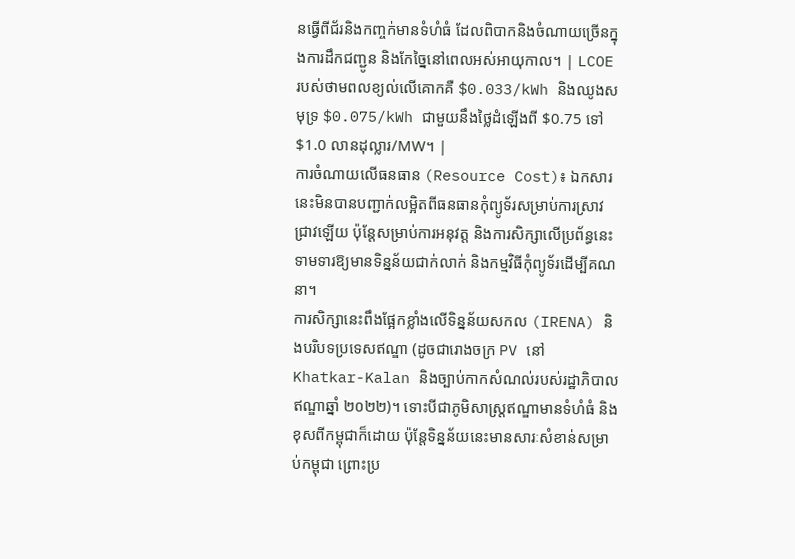នធ្វើពីជ័រនិងកញ្ចក់មានទំហំធំ ដែលពិបាកនិងចំណាយច្រើនក្នុងការដឹកជញ្ជូន និងកែច្នៃនៅពេលអស់អាយុកាល។ | LCOE របស់ថាមពលខ្យល់លើគោកគឺ $0.033/kWh និងឈូងសមុទ្រ $0.075/kWh ជាមួយនឹងថ្លៃដំឡើងពី $0.75 ទៅ $1.0 លានដុល្លារ/MW។ |
ការចំណាយលើធនធាន (Resource Cost)៖ ឯកសារនេះមិនបានបញ្ជាក់លម្អិតពីធនធានកុំព្យូទ័រសម្រាប់ការស្រាវជ្រាវឡើយ ប៉ុន្តែសម្រាប់ការអនុវត្ត និងការសិក្សាលើប្រព័ន្ធនេះ ទាមទារឱ្យមានទិន្នន័យជាក់លាក់ និងកម្មវិធីកុំព្យូទ័រដើម្បីគណនា។
ការសិក្សានេះពឹងផ្អែកខ្លាំងលើទិន្នន័យសកល (IRENA) និងបរិបទប្រទេសឥណ្ឌា (ដូចជារោងចក្រ PV នៅ Khatkar-Kalan និងច្បាប់កាកសំណល់របស់រដ្ឋាភិបាលឥណ្ឌាឆ្នាំ ២០២២)។ ទោះបីជាភូមិសាស្ត្រឥណ្ឌាមានទំហំធំ និងខុសពីកម្ពុជាក៏ដោយ ប៉ុន្តែទិន្នន័យនេះមានសារៈសំខាន់សម្រាប់កម្ពុជា ព្រោះប្រ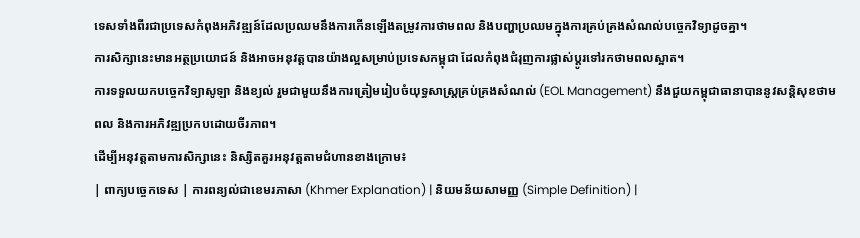ទេសទាំងពីរជាប្រទេសកំពុងអភិវឌ្ឍន៍ដែលប្រឈមនឹងការកើនឡើងតម្រូវការថាមពល និងបញ្ហាប្រឈមក្នុងការគ្រប់គ្រងសំណល់បច្ចេកវិទ្យាដូចគ្នា។
ការសិក្សានេះមានអត្ថប្រយោជន៍ និងអាចអនុវត្តបានយ៉ាងល្អសម្រាប់ប្រទេសកម្ពុជា ដែលកំពុងជំរុញការផ្លាស់ប្តូរទៅរកថាមពលស្អាត។
ការទទួលយកបច្ចេកវិទ្យាសូឡា និងខ្យល់ រួមជាមួយនឹងការត្រៀមរៀបចំយុទ្ធសាស្ត្រគ្រប់គ្រងសំណល់ (EOL Management) នឹងជួយកម្ពុជាធានាបាននូវសន្តិសុខថាមពល និងការអភិវឌ្ឍប្រកបដោយចីរភាព។
ដើម្បីអនុវត្តតាមការសិក្សានេះ និស្សិតគួរអនុវត្តតាមជំហានខាងក្រោម៖
| ពាក្យបច្ចេកទេស | ការពន្យល់ជាខេមរភាសា (Khmer Explanation) | និយមន័យសាមញ្ញ (Simple Definition) |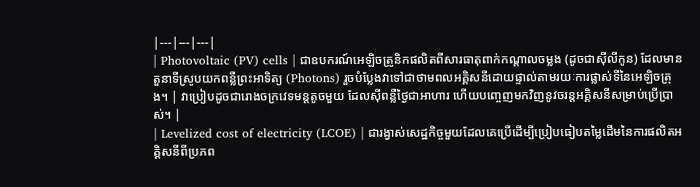|---|---|---|
| Photovoltaic (PV) cells | ជាឧបករណ៍អេឡិចត្រូនិកផលិតពីសារធាតុពាក់កណ្តាលចម្លង (ដូចជាស៊ីលីកូន) ដែលមានតួនាទីស្រូបយកពន្លឺព្រះអាទិត្យ (Photons) រួចបំប្លែងវាទៅជាថាមពលអគ្គិសនីដោយផ្ទាល់តាមរយៈការផ្លាស់ទីនៃអេឡិចត្រុង។ | វាប្រៀបដូចជារោងចក្រវេទមន្តតូចមួយ ដែលស៊ីពន្លឺថ្ងៃជាអាហារ ហើយបញ្ចេញមកវិញនូវចរន្តអគ្គិសនីសម្រាប់ប្រើប្រាស់។ |
| Levelized cost of electricity (LCOE) | ជារង្វាស់សេដ្ឋកិច្ចមួយដែលគេប្រើដើម្បីប្រៀបធៀបតម្លៃដើមនៃការផលិតអគ្គិសនីពីប្រភព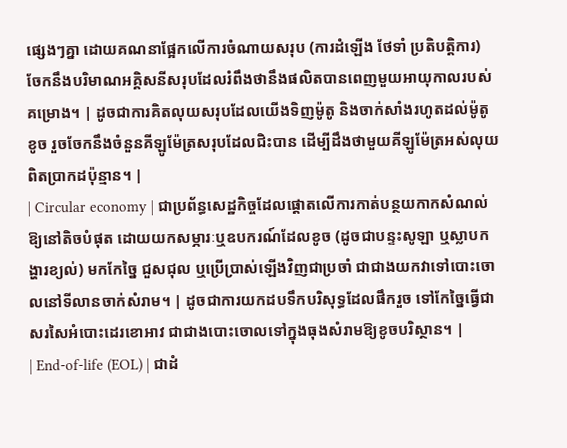ផ្សេងៗគ្នា ដោយគណនាផ្អែកលើការចំណាយសរុប (ការដំឡើង ថែទាំ ប្រតិបត្តិការ) ចែកនឹងបរិមាណអគ្គិសនីសរុបដែលរំពឹងថានឹងផលិតបានពេញមួយអាយុកាលរបស់គម្រោង។ | ដូចជាការគិតលុយសរុបដែលយើងទិញម៉ូតូ និងចាក់សាំងរហូតដល់ម៉ូតូខូច រួចចែកនឹងចំនួនគីឡូម៉ែត្រសរុបដែលជិះបាន ដើម្បីដឹងថាមួយគីឡូម៉ែត្រអស់លុយពិតប្រាកដប៉ុន្មាន។ |
| Circular economy | ជាប្រព័ន្ធសេដ្ឋកិច្ចដែលផ្តោតលើការកាត់បន្ថយកាកសំណល់ឱ្យនៅតិចបំផុត ដោយយកសម្ភារៈឬឧបករណ៍ដែលខូច (ដូចជាបន្ទះសូឡា ឬស្លាបកង្ហារខ្យល់) មកកែច្នៃ ជួសជុល ឬប្រើប្រាស់ឡើងវិញជាប្រចាំ ជាជាងយកវាទៅបោះចោលនៅទីលានចាក់សំរាម។ | ដូចជាការយកដបទឹកបរិសុទ្ធដែលផឹករួច ទៅកែច្នៃធ្វើជាសរសៃអំបោះដេរខោអាវ ជាជាងបោះចោលទៅក្នុងធុងសំរាមឱ្យខូចបរិស្ថាន។ |
| End-of-life (EOL) | ជាដំ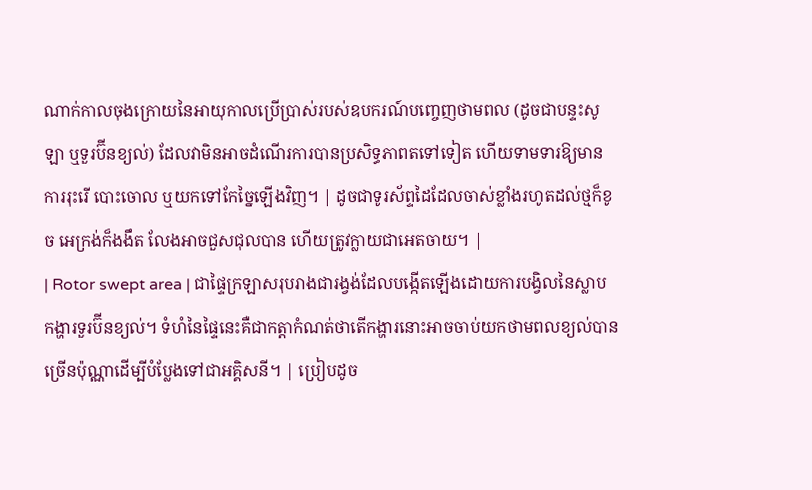ណាក់កាលចុងក្រោយនៃអាយុកាលប្រើប្រាស់របស់ឧបករណ៍បញ្ចេញថាមពល (ដូចជាបន្ទះសូឡា ឬទួរប៊ីនខ្យល់) ដែលវាមិនអាចដំណើរការបានប្រសិទ្ធភាពតទៅទៀត ហើយទាមទារឱ្យមានការរុះរើ បោះចោល ឬយកទៅកែច្នៃឡើងវិញ។ | ដូចជាទូរស័ព្ទដៃដែលចាស់ខ្លាំងរហូតដល់ថ្មក៏ខូច អេក្រង់ក៏ងងឹត លែងអាចជួសជុលបាន ហើយត្រូវក្លាយជាអេតចាយ។ |
| Rotor swept area | ជាផ្ទៃក្រឡាសរុបរាងជារង្វង់ដែលបង្កើតឡើងដោយការបង្វិលនៃស្លាបកង្ហារទួរប៊ីនខ្យល់។ ទំហំនៃផ្ទៃនេះគឺជាកត្តាកំណត់ថាតើកង្ហារនោះអាចចាប់យកថាមពលខ្យល់បានច្រើនប៉ុណ្ណាដើម្បីបំប្លែងទៅជាអគ្គិសនី។ | ប្រៀបដូច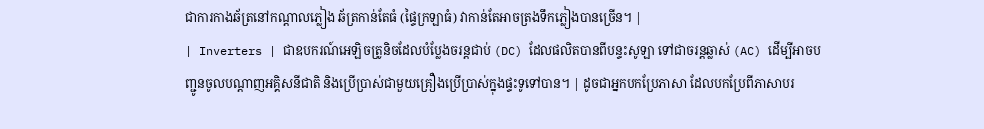ជាការកាងឆ័ត្រនៅកណ្តាលភ្លៀង ឆ័ត្រកាន់តែធំ (ផ្ទៃក្រឡាធំ) វាកាន់តែអាចត្រងទឹកភ្លៀងបានច្រើន។ |
| Inverters | ជាឧបករណ៍អេឡិចត្រូនិចដែលបំប្លែងចរន្តជាប់ (DC) ដែលផលិតបានពីបន្ទះសូឡា ទៅជាចរន្តឆ្លាស់ (AC) ដើម្បីអាចបញ្ជូនចូលបណ្តាញអគ្គិសនីជាតិ និងប្រើប្រាស់ជាមួយគ្រឿងប្រើប្រាស់ក្នុងផ្ទះទូទៅបាន។ | ដូចជាអ្នកបកប្រែភាសា ដែលបកប្រែពីភាសាបរ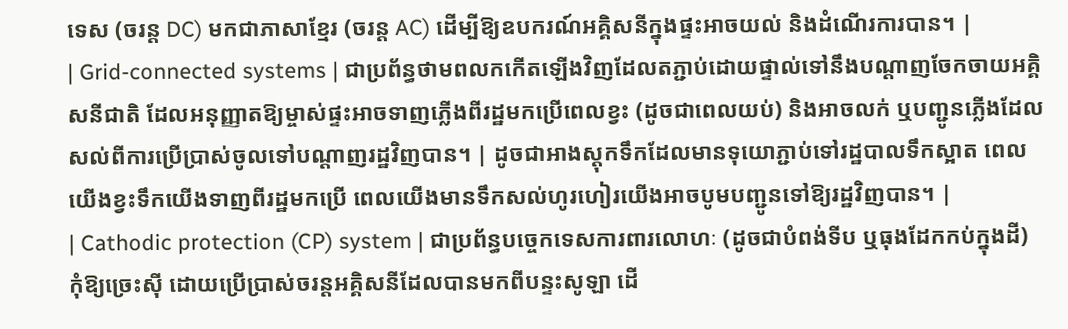ទេស (ចរន្ត DC) មកជាភាសាខ្មែរ (ចរន្ត AC) ដើម្បីឱ្យឧបករណ៍អគ្គិសនីក្នុងផ្ទះអាចយល់ និងដំណើរការបាន។ |
| Grid-connected systems | ជាប្រព័ន្ធថាមពលកកើតឡើងវិញដែលតភ្ជាប់ដោយផ្ទាល់ទៅនឹងបណ្តាញចែកចាយអគ្គិសនីជាតិ ដែលអនុញ្ញាតឱ្យម្ចាស់ផ្ទះអាចទាញភ្លើងពីរដ្ឋមកប្រើពេលខ្វះ (ដូចជាពេលយប់) និងអាចលក់ ឬបញ្ជូនភ្លើងដែលសល់ពីការប្រើប្រាស់ចូលទៅបណ្តាញរដ្ឋវិញបាន។ | ដូចជាអាងស្តុកទឹកដែលមានទុយោភ្ជាប់ទៅរដ្ឋបាលទឹកស្អាត ពេលយើងខ្វះទឹកយើងទាញពីរដ្ឋមកប្រើ ពេលយើងមានទឹកសល់ហូរហៀរយើងអាចបូមបញ្ជូនទៅឱ្យរដ្ឋវិញបាន។ |
| Cathodic protection (CP) system | ជាប្រព័ន្ធបច្ចេកទេសការពារលោហៈ (ដូចជាបំពង់ទីប ឬធុងដែកកប់ក្នុងដី) កុំឱ្យច្រេះស៊ី ដោយប្រើប្រាស់ចរន្តអគ្គិសនីដែលបានមកពីបន្ទះសូឡា ដើ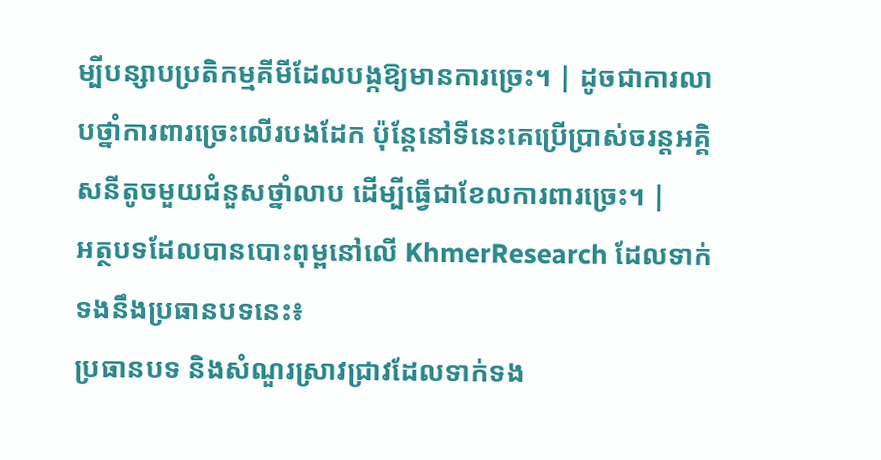ម្បីបន្សាបប្រតិកម្មគីមីដែលបង្កឱ្យមានការច្រេះ។ | ដូចជាការលាបថ្នាំការពារច្រេះលើរបងដែក ប៉ុន្តែនៅទីនេះគេប្រើប្រាស់ចរន្តអគ្គិសនីតូចមួយជំនួសថ្នាំលាប ដើម្បីធ្វើជាខែលការពារច្រេះ។ |
អត្ថបទដែលបានបោះពុម្ពនៅលើ KhmerResearch ដែលទាក់ទងនឹងប្រធានបទនេះ៖
ប្រធានបទ និងសំណួរស្រាវជ្រាវដែលទាក់ទង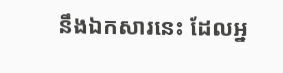នឹងឯកសារនេះ ដែលអ្ន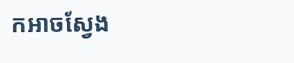កអាចស្វែង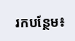រកបន្ថែម៖